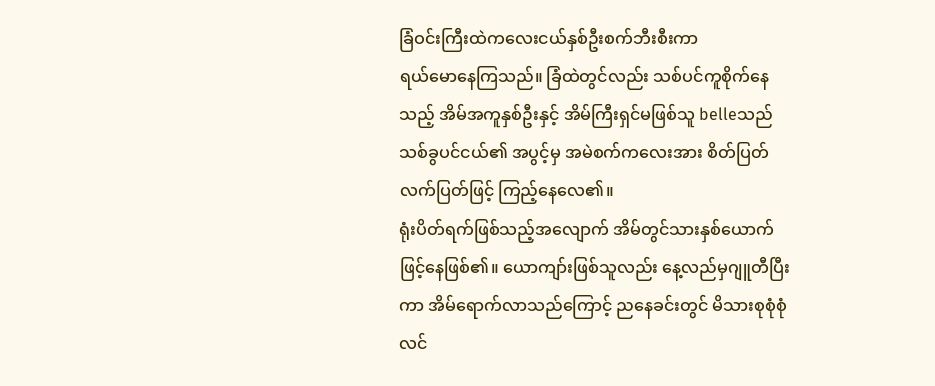ခြံဝင်းကြီးထဲကလေးငယ်နှစ်ဦးစက်ဘီးစီးကာ
ရယ်မောနေကြသည်။ ခြံထဲတွင်လည်း သစ်ပင်ကူစိုက်နေသည့် အိမ်အကူနှစ်ဦးနှင့် အိမ်ကြီးရှင်မဖြစ်သူ belleသည် သစ်ခွပင်ငယ်၏ အပွင့်မှ အမဲစက်ကလေးအား စိတ်ပြတ်လက်ပြတ်ဖြင့် ကြည့်နေလေ၏။
ရုံးပိတ်ရက်ဖြစ်သည့်အလျောက် အိမ်တွင်သားနှစ်ယောက်ဖြင့်နေဖြစ်၏။ ယောကျာ်းဖြစ်သူလည်း နေ့လည်မှဂျူတီပြီးကာ အိမ်ရောက်လာသည်ကြောင့် ညနေခင်းတွင် မိသားစုစုံစုံလင်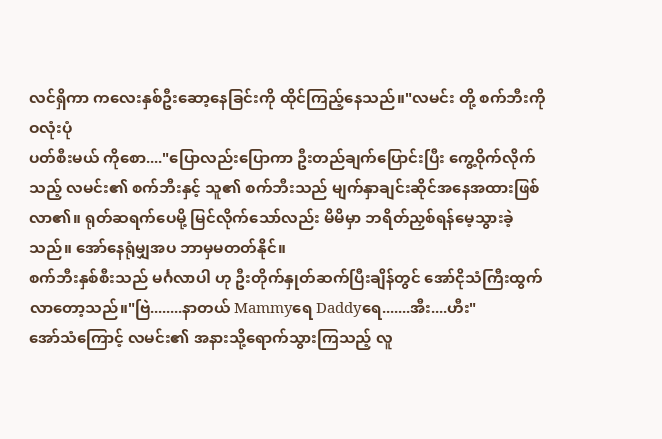လင်ရှိကာ ကလေးနှစ်ဦးဆော့နေခြင်းကို ထိုင်ကြည့်နေသည်။"လမင်း တို့ စက်ဘီးကို ဝလုံးပုံ
ပတ်စီးမယ် ကိုစော...."ပြောလည်းပြောကာ ဦးတည်ချက်ပြောင်းပြီး ကွေ့ဝိုက်လိုက်သည့် လမင်း၏ စက်ဘီးနှင့် သူ၏ စက်ဘီးသည် မျက်နှာချင်းဆိုင်အနေအထားဖြစ်လာ၏။ ရုတ်ဆရက်ပေမို့ မြင်လိုက်သော်လည်း မိမိမှာ ဘရိတ်ညှစ်ရန်မေ့သွားခဲ့သည်။ အော်နေရုံမျှအပ ဘာမှမတတ်နိုင်။
စက်ဘီးနှစ်စီးသည် မင်္ဂလာပါ ဟု ဦးတိုက်နှုတ်ဆက်ပြီးချိန်တွင် အော်ငိုသံကြီးထွက်လာတော့သည်။"ဗြဲ........နာတယ် Mammyရေ Daddyရေ.......အီး....ဟီး"
အော်သံကြောင့် လမင်း၏ အနားသို့ရောက်သွားကြသည့် လူ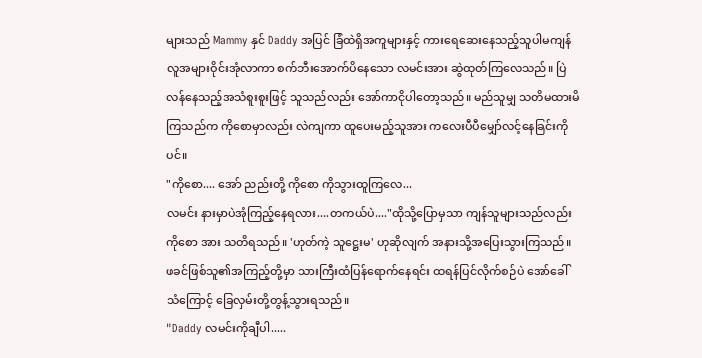များသည် Mammy နှင် Daddy အပြင် ခြံထဲရှိအကူများနှင့် ကားရေဆေးနေသည့်သူပါမကျန် လူအများဝိုင်းအုံလာကာ စက်ဘီးအောက်ပိနေသော လမင်းအား ဆွဲထုတ်ကြလေသည်။ ပြဲလန်နေသည့်အသံစူးစူးဖြင့် သူသည်လည်း အော်ကာငိုပါတော့သည်။ မည်သူမျှ သတိမထားမိကြသည်က ကိုစောမှာလည်း လဲကျကာ ထူပေးမည့်သူအား ကလေးပီပီမျှော်လင့်နေခြင်းကိုပင်။
"ကိုစော.... အော် ညည်းတို့ ကိုစော ကိုသွားထူကြလေ...
လမင်း နားမှာပဲအုံကြည့်နေရလား....တကယ်ပဲ...."ထိုသို့ပြောမှသာ ကျန်သူများသည်လည်း ကိုစော အား သတိရသည်။ 'ဟုတ်ကဲ့ သူဋ္ဌေးမ' ဟုဆိုလျက် အနားသို့အပြေးသွားကြသည်။ ဖခင်ဖြစ်သူ၏အကြည့်တို့မှာ သားကြီးထံပြန်ရောက်နေရင်း ထရန်ပြင်လိုက်စဉ်ပဲ အော်ခေါ်သံကြောင့် ခြေလှမ်းတို့တွန့်သွားရသည်။
"Daddy လမင်းကိုချီပါ.....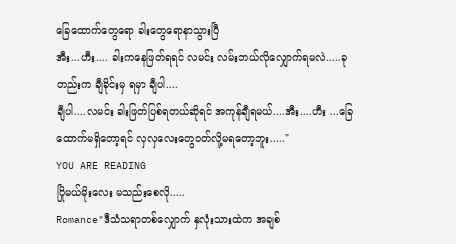ခြေထောက်တွေရော ခါးတွေရောနာသွားပြီ
အီး...ဟီး.... ခါးကနေဖြတ်ရရင် လမင်း လမ်းဘယ်လိုလျှောက်ရမလဲ.....ခုတည်းက ချီခိုင်းမှ ရမှာ ချီပါ....
ချီပါ....လမင်း ခါးဖြတ်ပြစ်ရတယ်ဆိုရင် အကုန်ချီရမယ်....အီး....ဟီး ...ခြေထောက်မရှိတော့ရင် လှလှလေးတွေဝတ်လို့မရတော့ဘူး....."
YOU ARE READING
ပြိုမယ်မိုးလေး မသည်းစေလို.....
Romance"ဒီသံသရာတစ်လျှောက် နှလုံးသားထဲက အချစ်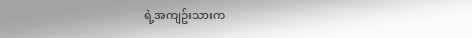ရဲ့အကျဥ်းသားက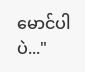မောင်ပါပဲ..."